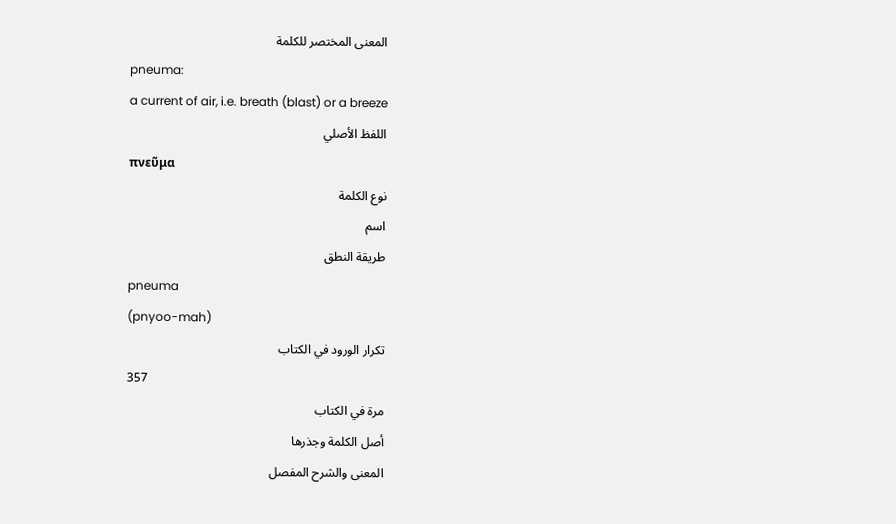المعنى المختصر للكلمة
pneuma:
a current of air, i.e. breath (blast) or a breeze
اللفظ الأصلي
πνεῦμα
نوع الكلمة
اسم
طريقة النطق
pneuma
(pnyoo-mah)
تكرار الورود في الكتاب
357
مرة في الكتاب
أصل الكلمة وجذرها
المعنى والشرح المفصل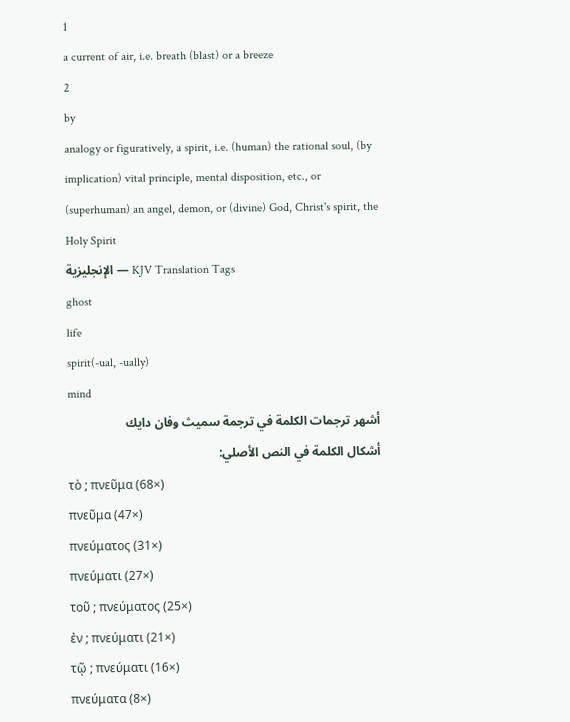1
a current of air, i.e. breath (blast) or a breeze
2
by
analogy or figuratively, a spirit, i.e. (human) the rational soul, (by
implication) vital principle, mental disposition, etc., or
(superhuman) an angel, demon, or (divine) God, Christ's spirit, the
Holy Spirit
الإنجليزية — KJV Translation Tags
ghost
life
spirit(-ual, -ually)
mind
أشهر ترجمات الكلمة في ترجمة سميث وفان دايك
أشكال الكلمة في النص الأصلي:
τὸ ; πνεῦμα (68×)
πνεῦμα (47×)
πνεύματος (31×)
πνεύματι (27×)
τοῦ ; πνεύματος (25×)
ἐν ; πνεύματι (21×)
τῷ ; πνεύματι (16×)
πνεύματα (8×)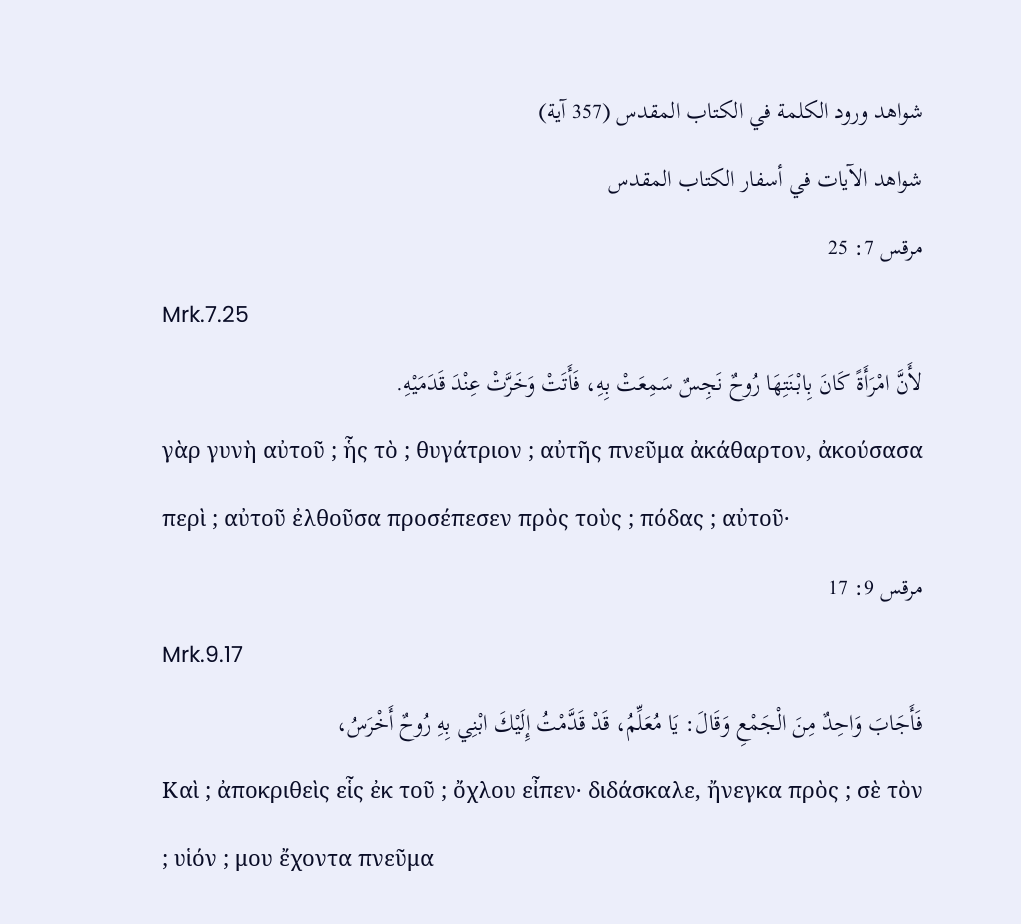شواهد ورود الكلمة في الكتاب المقدس (357 آية)
شواهد الآيات في أسفار الكتاب المقدس
مرقس 7: 25
Mrk.7.25
لأَنَّ امْرَأَةً كَانَ بِابْنَتِهَا رُوحٌ نَجِسٌ سَمِعَتْ بِهِ، فَأَتَتْ وَخَرَّتْ عِنْدَ قَدَمَيْهِ.
γὰρ γυνὴ αὐτοῦ ; ἧς τὸ ; θυγάτριον ; αὐτῆς πνεῦμα ἀκάθαρτον, ἀκούσασα περὶ ; αὐτοῦ ἐλθοῦσα προσέπεσεν πρὸς τοὺς ; πόδας ; αὐτοῦ·
مرقس 9: 17
Mrk.9.17
فَأَجَابَ وَاحِدٌ مِنَ الْجَمْعِ وَقَالَ: يَا مُعَلِّمُ، قَدْ قَدَّمْتُ إِلَيْكَ ابْنِي بِهِ رُوحٌ أَخْرَسُ،
Καὶ ; ἀποκριθεὶς εἷς ἐκ τοῦ ; ὄχλου εἶπεν· διδάσκαλε, ἤνεγκα πρὸς ; σὲ τὸν ; υἱόν ; μου ἔχοντα πνεῦμα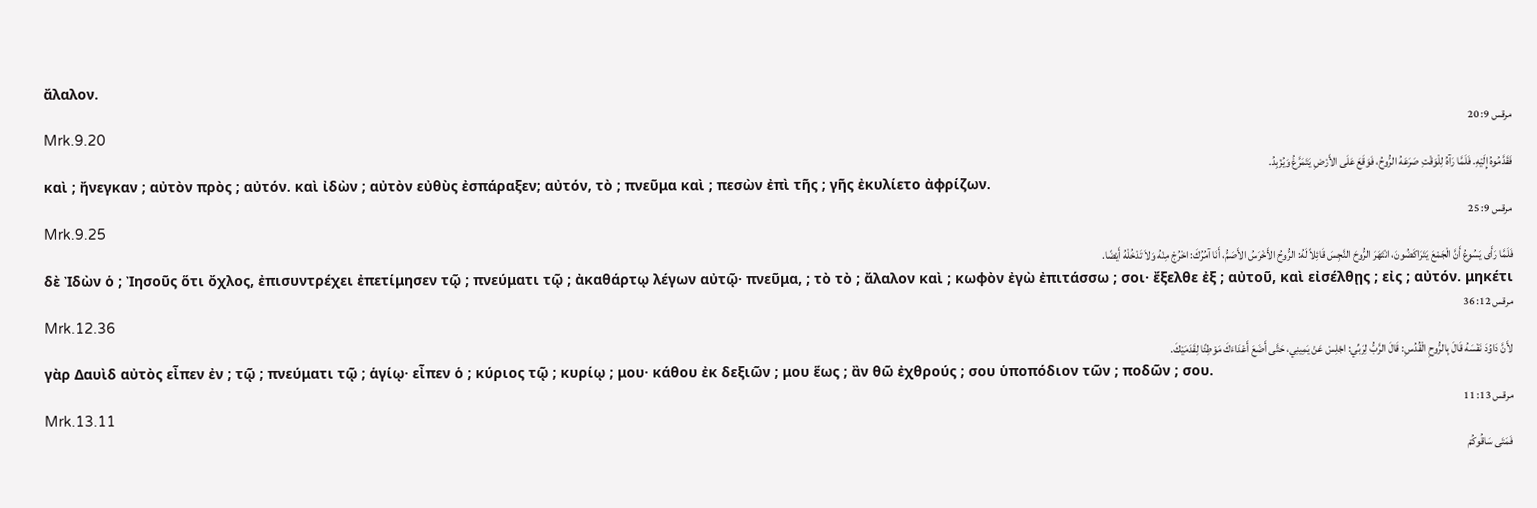ἄλαλον.
مرقس 9: 20
Mrk.9.20
فَقَدَّمُوهُ إِلَيْهِ. فَلَمَّا رَآهُ لِلْوَقْتِ صَرَعَهُ الرُّوحُ، فَوَقَعَ عَلَى الأَرْضِ يَتَمَرَّغُ وَيُزْبِدُ.
καὶ ; ἤνεγκαν ; αὐτὸν πρὸς ; αὐτόν. καὶ ἰδὼν ; αὐτὸν εὐθὺς ἐσπάραξεν; αὐτόν, τὸ ; πνεῦμα καὶ ; πεσὼν ἐπὶ τῆς ; γῆς ἐκυλίετο ἀφρίζων.
مرقس 9: 25
Mrk.9.25
فَلَمَّا رَأَى يَسُوعُ أَنَّ الْجَمْعَ يَتَرَاكَضُونَ، انْتَهَرَ الرُّوحَ النَّجِسَ قَائِلاً لَهُ: الرُّوحُ الأَخْرَسُ الأَصَمُّ، أَنَا آمُرُكَ: اخْرُجْ مِنْهُ وَلاَ تَدْخُلْهُ أَيْضًا.
δὲ Ἰδὼν ὁ ; Ἰησοῦς ὅτι ὄχλος, ἐπισυντρέχει ἐπετίμησεν τῷ ; πνεύματι τῷ ; ἀκαθάρτῳ λέγων αὐτῷ· πνεῦμα, ; τὸ τὸ ; ἄλαλον καὶ ; κωφὸν ἐγὼ ἐπιτάσσω ; σοι· ἔξελθε ἐξ ; αὐτοῦ, καὶ εἰσέλθῃς ; εἰς ; αὐτόν. μηκέτι
مرقس 12: 36
Mrk.12.36
لأَنَّ دَاوُدَ نَفْسَهُ قَالَ بِالرُّوحِ الْقُدُسِ: قَالَ الرَّبُّ لِرَبِّي: اجْلِسْ عَنْ يَمِينِي، حَتَّى أَضَعَ أَعْدَاءَكَ مَوْطِئًا لِقَدَمَيْكَ.
γὰρ Δαυὶδ αὐτὸς εἶπεν ἐν ; τῷ ; πνεύματι τῷ ; ἁγίῳ· εἶπεν ὁ ; κύριος τῷ ; κυρίῳ ; μου· κάθου ἐκ δεξιῶν ; μου ἕως ; ἂν θῶ ἐχθρούς ; σου ὑποπόδιον τῶν ; ποδῶν ; σου.
مرقس 13: 11
Mrk.13.11
فَمَتَى سَاقُوكُمْ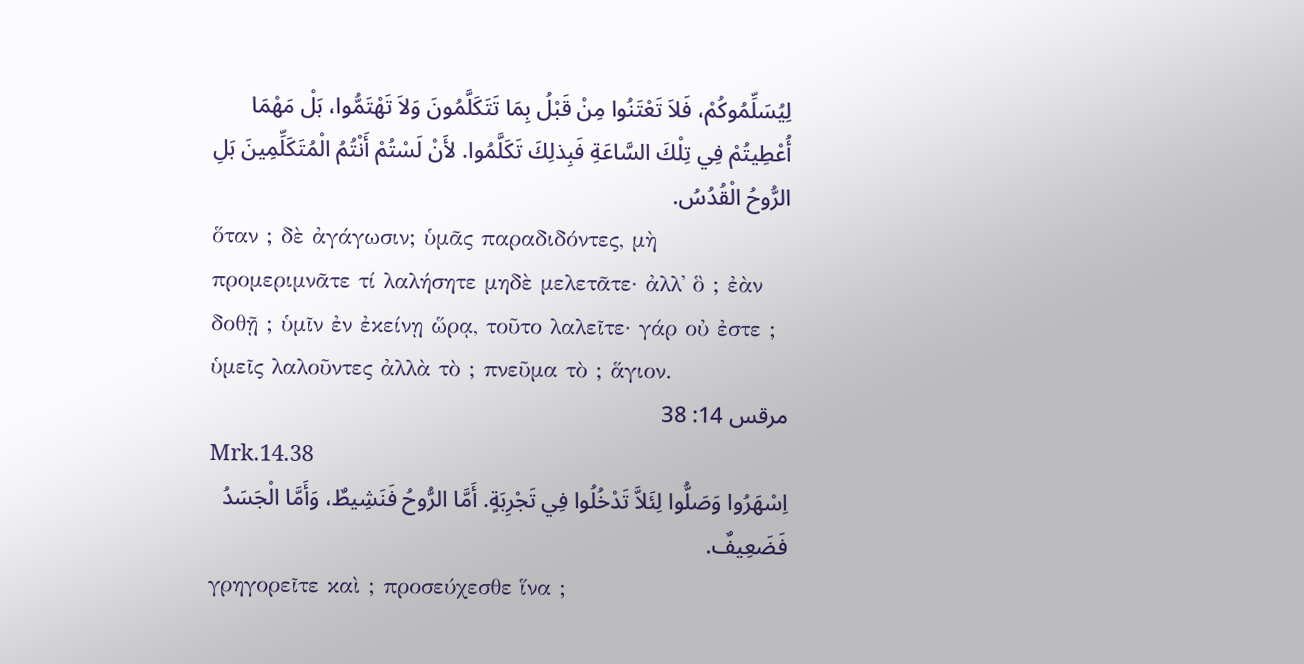لِيُسَلِّمُوكُمْ، فَلاَ تَعْتَنُوا مِنْ قَبْلُ بِمَا تَتَكَلَّمُونَ وَلاَ تَهْتَمُّوا، بَلْ مَهْمَا أُعْطِيتُمْ فِي تِلْكَ السَّاعَةِ فَبِذلِكَ تَكَلَّمُوا. لأَنْ لَسْتُمْ أَنْتُمُ الْمُتَكَلِّمِينَ بَلِ الرُّوحُ الْقُدُسُ.
ὅταν ; δὲ ἀγάγωσιν; ὑμᾶς παραδιδόντες, μὴ προμεριμνᾶτε τί λαλήσητε μηδὲ μελετᾶτε· ἀλλ᾽ ὃ ; ἐὰν δοθῇ ; ὑμῖν ἐν ἐκείνῃ ὥρᾳ, τοῦτο λαλεῖτε· γάρ οὐ ἐστε ; ὑμεῖς λαλοῦντες ἀλλὰ τὸ ; πνεῦμα τὸ ; ἅγιον.
مرقس 14: 38
Mrk.14.38
اِسْهَرُوا وَصَلُّوا لِئَلاَّ تَدْخُلُوا فِي تَجْرِبَةٍ. أَمَّا الرُّوحُ فَنَشِيطٌ، وَأَمَّا الْجَسَدُ فَضَعِيفٌ.
γρηγορεῖτε καὶ ; προσεύχεσθε ἵνα ;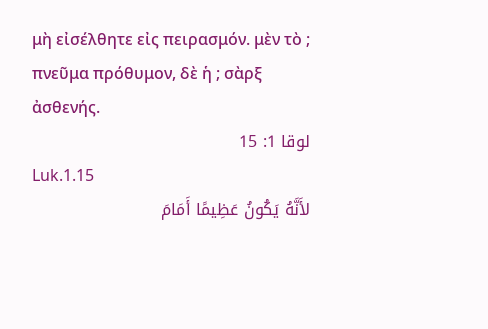μὴ εἰσέλθητε εἰς πειρασμόν. μὲν τὸ ; πνεῦμα πρόθυμον, δὲ ἡ ; σὰρξ ἀσθενής.
لوقا 1: 15
Luk.1.15
لأَنَّهُ يَكُونُ عَظِيمًا أَمَامَ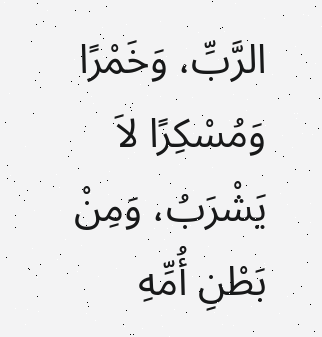الرَّبِّ، وَخَمْرًا وَمُسْكِرًا لاَ يَشْرَبُ، وَمِنْ بَطْنِ أُمِّهِ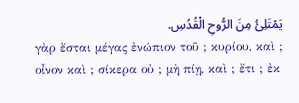يَمْتَلِئُ مِنَ الرُّوحِ الْقُدُسِ.
γὰρ ἔσται μέγας ἐνώπιον τοῦ ; κυρίου, καὶ ; οἶνον καὶ ; σίκερα οὐ ; μὴ πίῃ, καὶ ; ἔτι ; ἐκ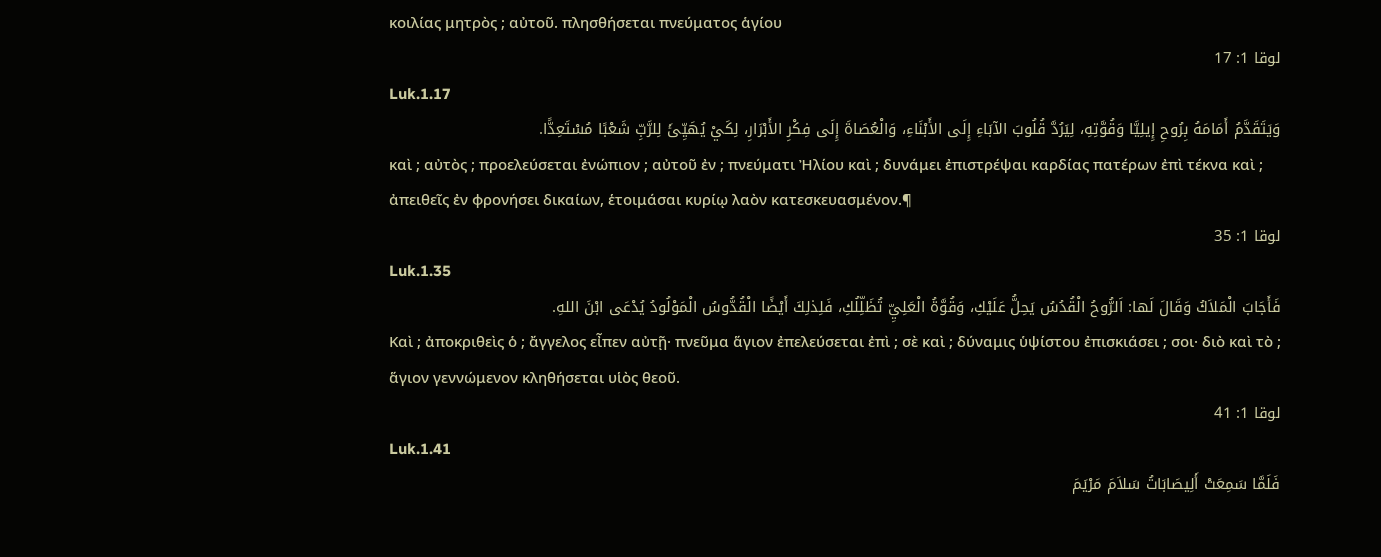κοιλίας μητρὸς ; αὐτοῦ. πλησθήσεται πνεύματος ἁγίου
لوقا 1: 17
Luk.1.17
وَيَتَقَدَّمُ أَمَامَهُ بِرُوحِ إِيلِيَّا وَقُوَّتِهِ، لِيَرُدَّ قُلُوبَ الآبَاءِ إِلَى الأَبْنَاءِ، وَالْعُصَاةَ إِلَى فِكْرِ الأَبْرَارِ، لِكَيْ يُهَيِّئَ لِلرَّبِّ شَعْبًا مُسْتَعِدًّا.
καὶ ; αὐτὸς ; προελεύσεται ἐνώπιον ; αὐτοῦ ἐν ; πνεύματι Ἠλίου καὶ ; δυνάμει ἐπιστρέψαι καρδίας πατέρων ἐπὶ τέκνα καὶ ; ἀπειθεῖς ἐν φρονήσει δικαίων, ἑτοιμάσαι κυρίῳ λαὸν κατεσκευασμένον.¶
لوقا 1: 35
Luk.1.35
فَأَجَابَ الْمَلاَكُ وَقَالَ لَها: اَلرُّوحُ الْقُدُسُ يَحِلُّ عَلَيْكِ، وَقُوَّةُ الْعَلِيِّ تُظَلِّلُكِ، فَلِذلِكَ أَيْضًا الْقُدُّوسُ الْمَوْلُودُ يُدْعَى ابْنَ اللهِ.
Καὶ ; ἀποκριθεὶς ὁ ; ἄγγελος εἶπεν αὐτῇ· πνεῦμα ἅγιον ἐπελεύσεται ἐπὶ ; σὲ καὶ ; δύναμις ὑψίστου ἐπισκιάσει ; σοι· διὸ καὶ τὸ ; ἅγιον γεννώμενον κληθήσεται υἱὸς θεοῦ.
لوقا 1: 41
Luk.1.41
فَلَمَّا سَمِعَتْ أَلِيصَابَاتُ سَلاَمَ مَرْيَمَ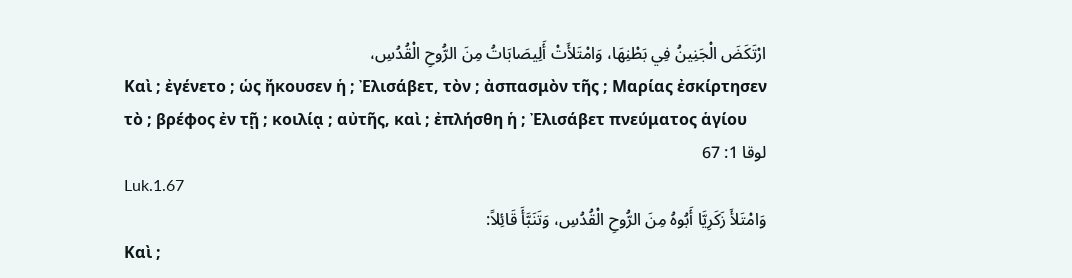ارْتَكَضَ الْجَنِينُ فِي بَطْنِهَا، وَامْتَلأَتْ أَلِيصَابَاتُ مِنَ الرُّوحِ الْقُدُسِ،
Καὶ ; ἐγένετο ; ὡς ἤκουσεν ἡ ; Ἐλισάβετ, τὸν ; ἀσπασμὸν τῆς ; Μαρίας ἐσκίρτησεν τὸ ; βρέφος ἐν τῇ ; κοιλίᾳ ; αὐτῆς, καὶ ; ἐπλήσθη ἡ ; Ἐλισάβετ πνεύματος ἁγίου
لوقا 1: 67
Luk.1.67
وَامْتَلأَ زَكَرِيَّا أَبُوهُ مِنَ الرُّوحِ الْقُدُسِ، وَتَنَبَّأَ قَائِلاً:
Καὶ ;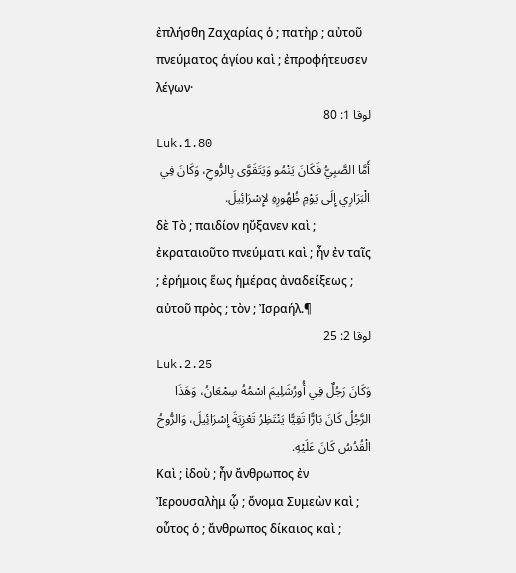ἐπλήσθη Ζαχαρίας ὁ ; πατὴρ ; αὐτοῦ πνεύματος ἁγίου καὶ ; ἐπροφήτευσεν λέγων·
لوقا 1: 80
Luk.1.80
أَمَّا الصَّبِيُّ فَكَانَ يَنْمُو وَيَتَقَوَّى بِالرُّوحِ، وَكَانَ فِي الْبَرَارِي إِلَى يَوْمِ ظُهُورِهِ لإِسْرَائِيلَ.
δὲ Τὸ ; παιδίον ηὔξανεν καὶ ; ἐκραταιοῦτο πνεύματι καὶ ; ἦν ἐν ταῖς ; ἐρήμοις ἕως ἡμέρας ἀναδείξεως ; αὐτοῦ πρὸς ; τὸν ; Ἰσραήλ.¶
لوقا 2: 25
Luk.2.25
وَكَانَ رَجُلٌ فِي أُورُشَلِيمَ اسْمُهُ سِمْعَانُ، وَهَذَا الرَّجُلُ كَانَ بَارًّا تَقِيًّا يَنْتَظِرُ تَعْزِيَةَ إِسْرَائِيلَ، وَالرُّوحُ الْقُدُسُ كَانَ عَلَيْهِ.
Καὶ ; ἰδοὺ ; ἦν ἄνθρωπος ἐν Ἰερουσαλὴμ ᾧ ; ὄνομα Συμεὼν καὶ ; οὗτος ὁ ; ἄνθρωπος δίκαιος καὶ ;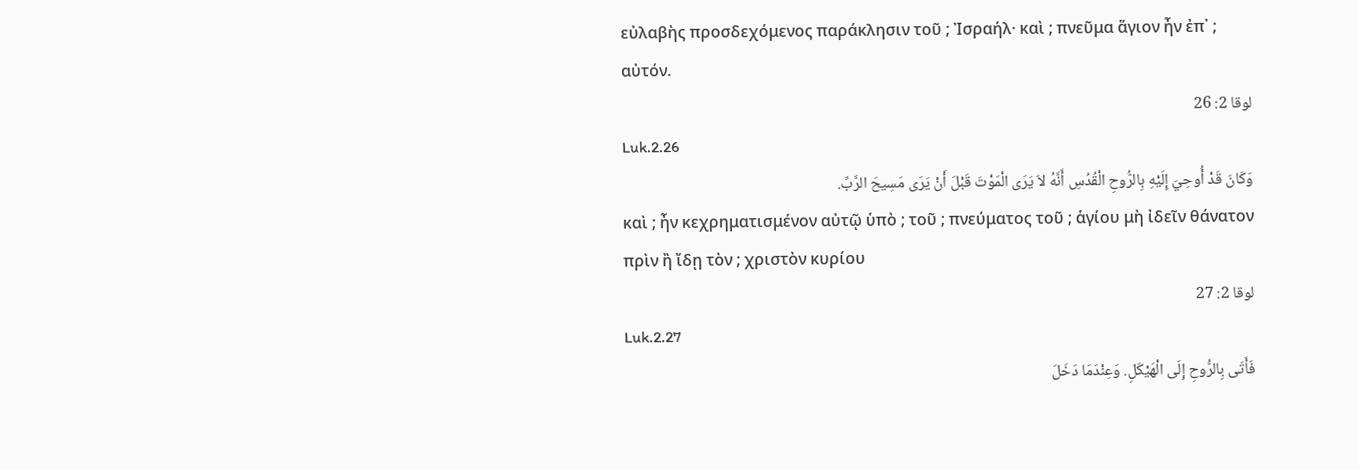εὐλαβὴς προσδεχόμενος παράκλησιν τοῦ ; Ἰσραήλ· καὶ ; πνεῦμα ἅγιον ἦν ἐπ᾽ ; αὐτόν.
لوقا 2: 26
Luk.2.26
وَكَانَ قَدْ أُوحِيَ إِلَيْهِ بِالرُّوحِ الْقُدُسِ أَنَّهُ لاَ يَرَى الْمَوْتَ قَبْلَ أَنْ يَرَى مَسِيحَ الرَّبِّ.
καὶ ; ἦν κεχρηματισμένον αὐτῷ ὑπὸ ; τοῦ ; πνεύματος τοῦ ; ἁγίου μὴ ἰδεῖν θάνατον πρὶν ἢ ἴδῃ τὸν ; χριστὸν κυρίου
لوقا 2: 27
Luk.2.27
فَأَتَى بِالرُّوحِ إِلَى الْهَيْكَلِ. وَعِنْدَمَا دَخَلَ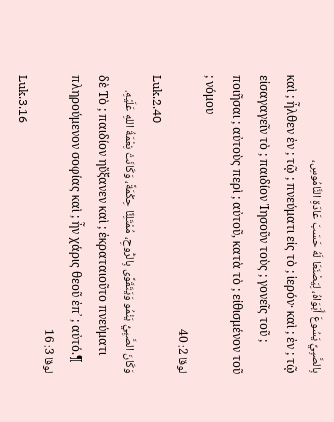بِالصَّبِيِّ يَسُوعَ أَبَوَاهُ، لِيَصْنَعَا لَهُ حَسَبَ عَادَةِ النَّامُوسِ،
καὶ ; ἦλθεν ἐν ; τῷ ; πνεύματι εἰς τὸ ; ἱερόν· καὶ ; ἐν ; τῷ εἰσαγαγεῖν τὸ ; παιδίον Ἰησοῦν τοὺς ; γονεῖς τοῦ ; ποιῆσαι ; αὐτοὺς περὶ ; αὐτοῦ, κατὰ τὸ ; εἰθισμένον τοῦ ; νόμου
لوقا 2: 40
Luk.2.40
وَكَانَ الصَّبِيُّ يَنْمُو وَيَتَقَوَّى بِالرُّوحِ، مُمْتَلِئًا حِكْمَةً، وَكَانَتْ نِعْمَةُ اللهِ عَلَيْهِ.
δὲ Τὸ ; παιδίον ηὔξανεν καὶ ; ἐκραταιοῦτο πνεύματι πληρούμενον σοφίας καὶ ; ἦν χάρις θεοῦ ἐπ᾽ ; αὐτό.¶
لوقا 3: 16
Luk.3.16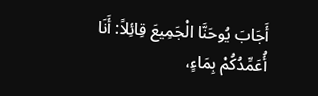أَجَابَ يُوحَنَّا الْجَمِيعَ قِائِلاً: أَنَا أُعَمِّدُكُمْ بِمَاءٍ،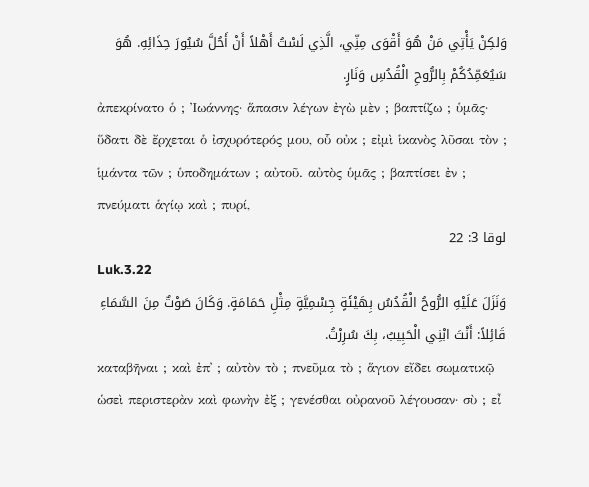وَلكِنْ يَأْتِي مَنْ هُوَ أَقْوَى مِنِّي، الَّذِي لَسْتُ أَهْلاً أَنْ أَحُلَّ سُيُورَ حِذَائِهِ. هُوَ سَيُعَمِّدُكُمْ بِالرُّوحِ الْقُدُسِ وَنَارٍ.
ἀπεκρίνατο ὁ ; Ἰωάννης· ἅπασιν λέγων ἐγὼ μὲν ; βαπτίζω ; ὑμᾶς· ὕδατι δὲ ἔρχεται ὁ ἰσχυρότερός μου, οὗ οὐκ ; εἰμὶ ἱκανὸς λῦσαι τὸν ; ἱμάντα τῶν ; ὑποδημάτων ; αὐτοῦ. αὐτὸς ὑμᾶς ; βαπτίσει ἐν ; πνεύματι ἁγίῳ καὶ ; πυρί,
لوقا 3: 22
Luk.3.22
وَنَزَلَ عَلَيْهِ الرُّوحُ الْقُدُسُ بِهَيْئَةٍ جِسْمِيَّةٍ مِثْلِ حَمَامَةٍ. وَكَانَ صَوْتٌ مِنَ السَّمَاءِ قَائِلاً: أَنْتَ ابْنِي الْحَبِيبُ، بِكَ سُرِرْتُ.
καταβῆναι ; καὶ ἐπ᾽ ; αὐτὸν τὸ ; πνεῦμα τὸ ; ἅγιον εἴδει σωματικῷ ὡσεὶ περιστερὰν καὶ φωνὴν ἐξ ; γενέσθαι οὐρανοῦ λέγουσαν· σὺ ; εἶ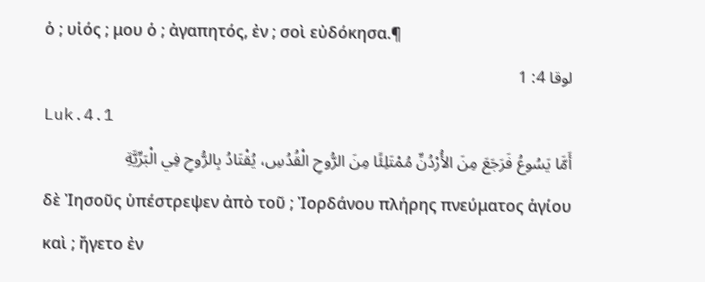ὁ ; υἱός ; μου ὁ ; ἀγαπητός, ἐν ; σοὶ εὐδόκησα.¶
لوقا 4: 1
Luk.4.1
أَمَّا يَسُوعُ فَرَجَعَ مِنَ الأُرْدُنِّ مُمْتَلِئًا مِنَ الرُّوحِ الْقُدُسِ، يُقْتَادُ بِالرُّوحِ فِي الْبَرِّيَّةِ
δὲ Ἰησοῦς ὑπέστρεψεν ἀπὸ τοῦ ; Ἰορδάνου πλήρης πνεύματος ἁγίου καὶ ; ἤγετο ἐν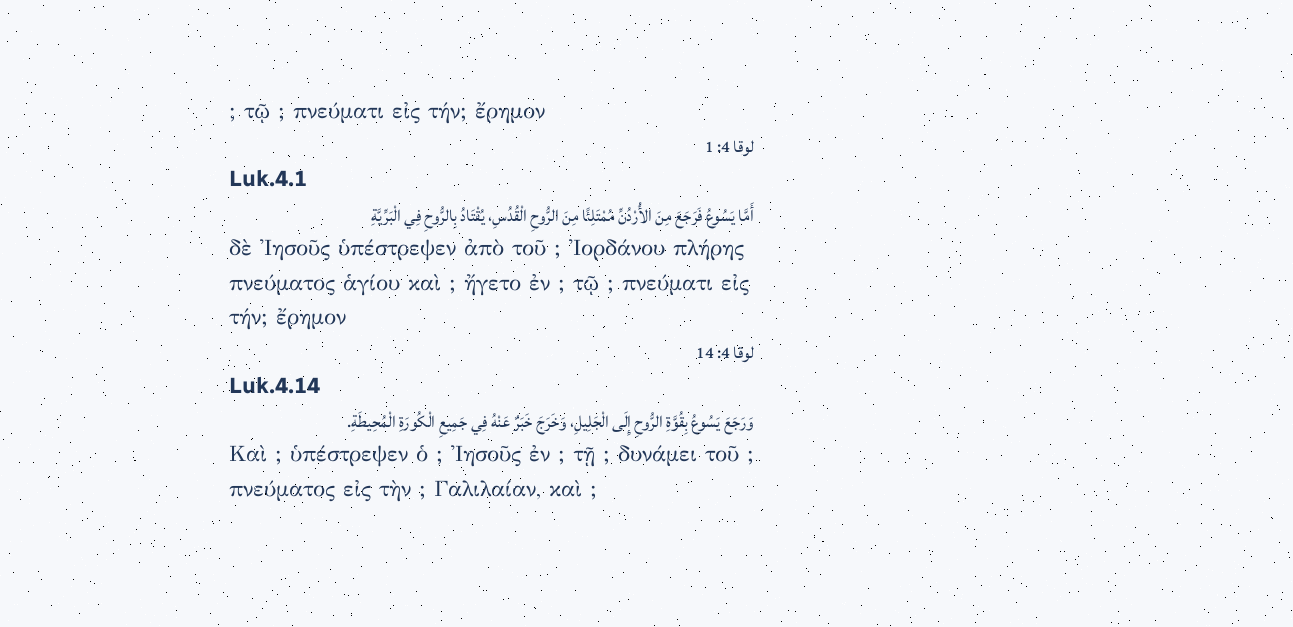; τῷ ; πνεύματι εἰς τήν; ἔρημον
لوقا 4: 1
Luk.4.1
أَمَّا يَسُوعُ فَرَجَعَ مِنَ الأُرْدُنِّ مُمْتَلِئًا مِنَ الرُّوحِ الْقُدُسِ، يُقْتَادُ بِالرُّوحِ فِي الْبَرِّيَّةِ
δὲ Ἰησοῦς ὑπέστρεψεν ἀπὸ τοῦ ; Ἰορδάνου πλήρης πνεύματος ἁγίου καὶ ; ἤγετο ἐν ; τῷ ; πνεύματι εἰς τήν; ἔρημον
لوقا 4: 14
Luk.4.14
وَرَجَعَ يَسُوعُ بِقُوَّةِ الرُّوحِ إِلَى الْجَلِيلِ، وَخَرَجَ خَبَرٌ عَنْهُ فِي جَمِيعِ الْكُورَةِ الْمُحِيطَةِ.
Καὶ ; ὑπέστρεψεν ὁ ; Ἰησοῦς ἐν ; τῇ ; δυνάμει τοῦ ; πνεύματος εἰς τὴν ; Γαλιλαίαν, καὶ ;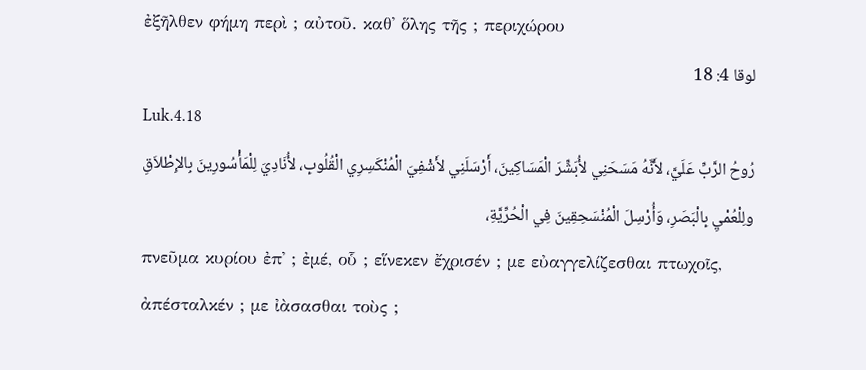ἐξῆλθεν φήμη περὶ ; αὐτοῦ. καθ᾽ ὅλης τῆς ; περιχώρου
لوقا 4: 18
Luk.4.18
رُوحُ الرَّبِّ عَلَيَّ، لأَنَّهُ مَسَحَنِي لأُبَشِّرَ الْمَسَاكِينَ، أَرْسَلَنِي لأَشْفِيَ الْمُنْكَسِرِي الْقُلُوبِ، لأُنَادِيَ لِلْمَأْسُورِينَ بِالإِطْلاَقِ ولِلْعُمْيِ بِالْبَصَرِ، وَأُرْسِلَ الْمُنْسَحِقِينَ فِي الْحُرِّيَّةِ،
πνεῦμα κυρίου ἐπ᾽ ; ἐμέ, οὗ ; εἵνεκεν ἔχρισέν ; με εὐαγγελίζεσθαι πτωχοῖς, ἀπέσταλκέν ; με ἰὰσασθαι τοὺς ;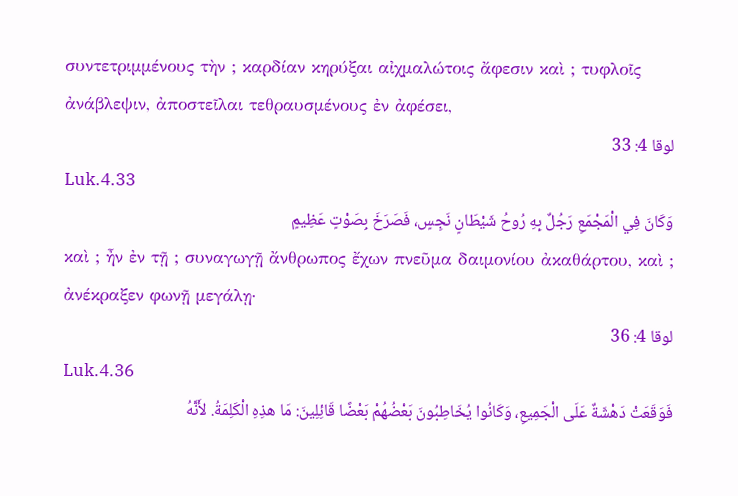συντετριμμένους τὴν ; καρδίαν κηρύξαι αἰχμαλώτοις ἄφεσιν καὶ ; τυφλοῖς ἀνάβλεψιν, ἀποστεῖλαι τεθραυσμένους ἐν ἀφέσει,
لوقا 4: 33
Luk.4.33
وَكَانَ فِي الْمَجْمَعِ رَجُلٌ بِهِ رُوحُ شَيْطَانٍ نَجِسٍ، فَصَرَخَ بِصَوْتٍ عَظِيمٍ
καὶ ; ἦν ἐν τῇ ; συναγωγῇ ἄνθρωπος ἔχων πνεῦμα δαιμονίου ἀκαθάρτου, καὶ ; ἀνέκραξεν φωνῇ μεγάλῃ·
لوقا 4: 36
Luk.4.36
فَوَقَعَتْ دَهْشَةٌ عَلَى الْجَمِيعِ، وَكَانُوا يُخَاطِبُونَ بَعْضُهُمْ بَعْضًا قَائِلِينَ: مَا هذِهِ الْكَلِمَةُ. لأَنَّهُ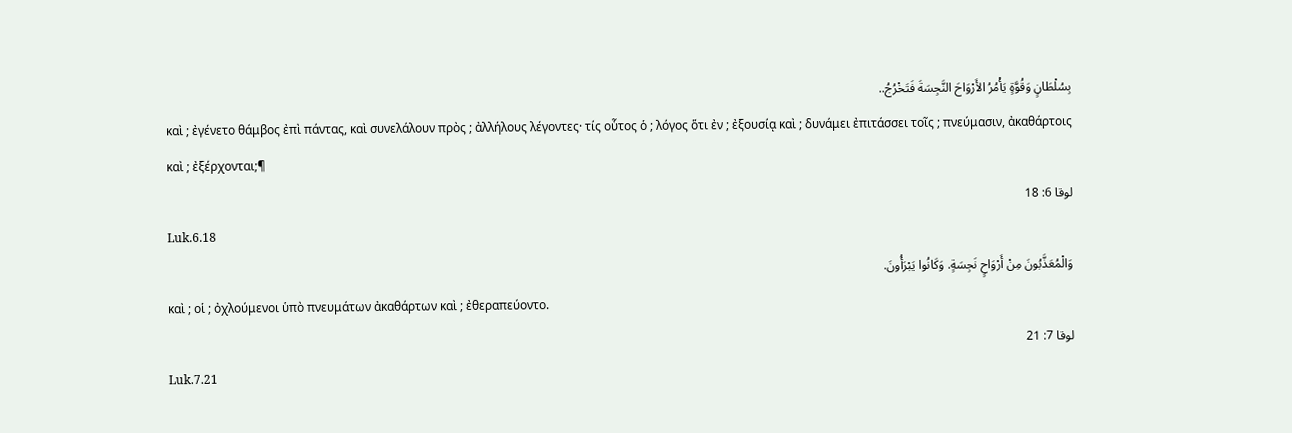بِسُلْطَانٍ وَقُوَّةٍ يَأْمُرُ الأَرْوَاحَ النَّجِسَةَ فَتَخْرُجُ..
καὶ ; ἐγένετο θάμβος ἐπὶ πάντας, καὶ συνελάλουν πρὸς ; ἀλλήλους λέγοντες· τίς οὗτος ὁ ; λόγος ὅτι ἐν ; ἐξουσίᾳ καὶ ; δυνάμει ἐπιτάσσει τοῖς ; πνεύμασιν, ἀκαθάρτοις καὶ ; ἐξέρχονται;¶
لوقا 6: 18
Luk.6.18
وَالْمُعَذَّبُونَ مِنْ أَرْوَاحٍ نَجِسَةٍ. وَكَانُوا يَبْرَأُونَ.
καὶ ; οἱ ; ὀχλούμενοι ὑπὸ πνευμάτων ἀκαθάρτων καὶ ; ἐθεραπεύοντο.
لوقا 7: 21
Luk.7.21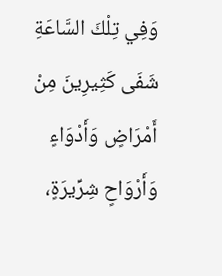وَفِي تِلْكَ السَّاعَةِ شَفَى كَثِيرِينَ مِنْ أَمْرَاضٍ وَأَدْوَاءٍ وَأَرْوَاحٍ شِرِّيرَةٍ،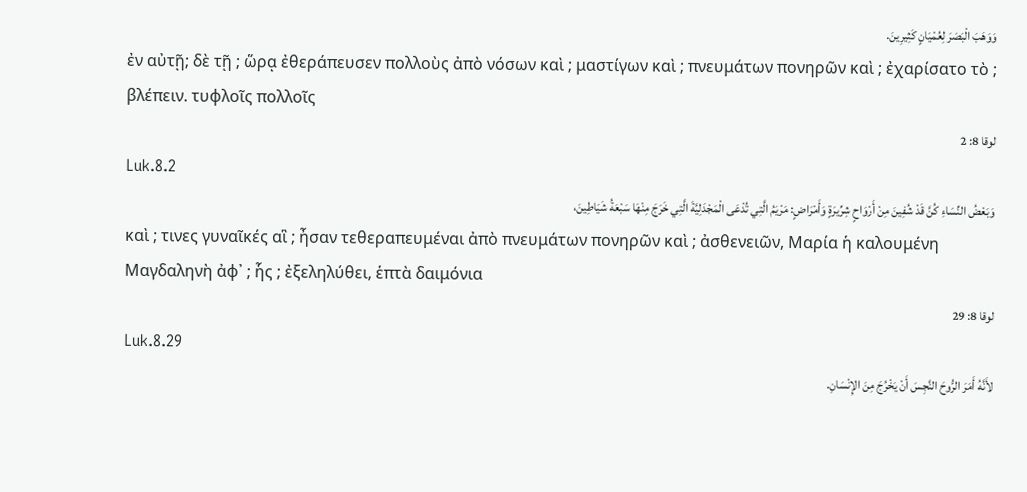وَوَهَبَ الْبَصَرَ لِعُمْيَانٍ كَثِيرِينَ.
ἐν αὐτῇ; δὲ τῇ ; ὥρᾳ ἐθεράπευσεν πολλοὺς ἀπὸ νόσων καὶ ; μαστίγων καὶ ; πνευμάτων πονηρῶν καὶ ; ἐχαρίσατο τὸ ; βλέπειν. τυφλοῖς πολλοῖς
لوقا 8: 2
Luk.8.2
وَبَعْضُ النِّسَاءِ كُنَّ قَدْ شُفِينَ مِنْ أَرْوَاحٍ شِرِّيرَةٍ وَأَمْرَاضٍ: مَرْيَمُ الَّتِي تُدْعَى الْمَجْدَلِيَّةَ الَّتِي خَرَجَ مِنْهَا سَبْعَةُ شَيَاطِينَ،
καὶ ; τινες γυναῖκές αἳ ; ἦσαν τεθεραπευμέναι ἀπὸ πνευμάτων πονηρῶν καὶ ; ἀσθενειῶν, Μαρία ἡ καλουμένη Μαγδαληνὴ ἀφ᾽ ; ἧς ; ἐξεληλύθει, ἑπτὰ δαιμόνια
لوقا 8: 29
Luk.8.29
لأَنَّهُ أَمَرَ الرُّوحَ النَّجِسَ أَنْ يَخْرُجَ مِنَ الإِنْسَانِ.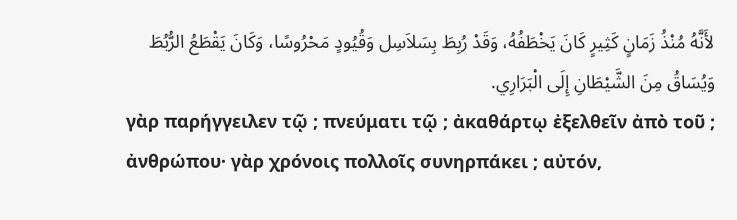لأَنَّهُ مُنْذُ زَمَانٍ كَثِيرٍ كَانَ يَخْطَفُهُ، وَقَدْ رُبِطَ بِسَلاَسِل وَقُيُودٍ مَحْرُوسًا، وَكَانَ يَقْطَعُ الرُّبُطَ وَيُسَاقُ مِنَ الشَّيْطَانِ إِلَى الْبَرَارِي.
γὰρ παρήγγειλεν τῷ ; πνεύματι τῷ ; ἀκαθάρτῳ ἐξελθεῖν ἀπὸ τοῦ ; ἀνθρώπου· γὰρ χρόνοις πολλοῖς συνηρπάκει ; αὐτόν,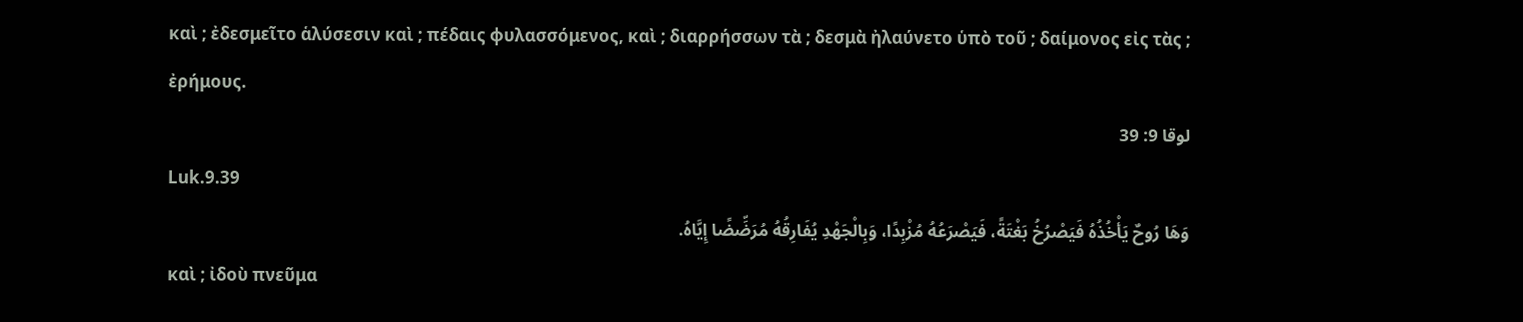καὶ ; ἐδεσμεῖτο ἁλύσεσιν καὶ ; πέδαις φυλασσόμενος, καὶ ; διαρρήσσων τὰ ; δεσμὰ ἠλαύνετο ὑπὸ τοῦ ; δαίμονος εἰς τὰς ; ἐρήμους.
لوقا 9: 39
Luk.9.39
وَهَا رُوحٌ يَأْخُذُهُ فَيَصْرُخُ بَغْتَةً، فَيَصْرَعُهُ مُزْبِدًا، وَبِالْجَهْدِ يُفَارِقُهُ مُرَضِّضًا إِيَّاهُ.
καὶ ; ἰδοὺ πνεῦμα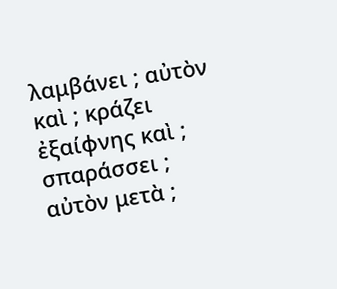λαμβάνει ; αὐτὸν καὶ ; κράζει ἐξαίφνης καὶ ; σπαράσσει ; αὐτὸν μετὰ ;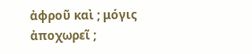ἀφροῦ καὶ ; μόγις ἀποχωρεῖ ;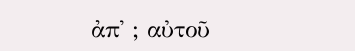ἀπ᾽ ; αὐτοῦ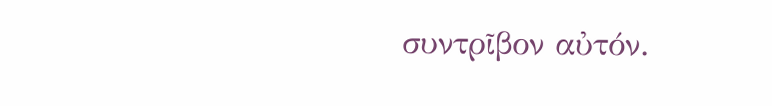συντρῖβον αὐτόν.